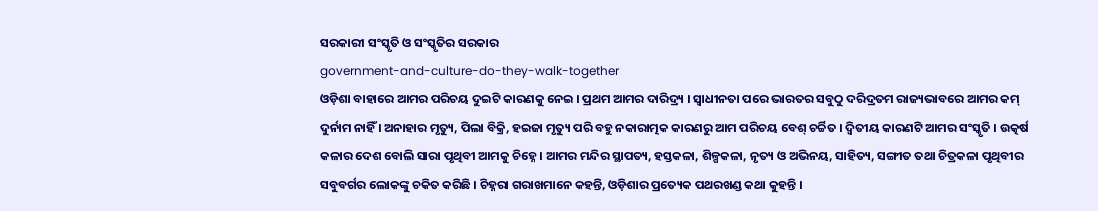ସରକାରୀ ସଂସ୍କୃତି ଓ ସଂସ୍କୃତିର ସରକାର
government-and-culture-do-they-walk-together
ଓଡ଼ିଶା ବାହାରେ ଆମର ପରିଚୟ ଦୁଇଟି କାରଣକୁ ନେଇ । ପ୍ରଥମ ଆମର ଦାରିଦ୍ର୍ୟ । ସ୍ୱାଧୀନତା ପରେ ଭାରତର ସବୁଠୁ ଦରିଦ୍ରତମ ରାଜ୍ୟଭାବରେ ଆମର କମ୍ ଦୁର୍ନାମ ନାହିଁ । ଅନାହାର ମୃତ୍ୟୁ, ପିଲା ବିକ୍ରି, ହଇଜା ମୃତ୍ୟୁ ପରି ବହୁ ନକାରାତ୍ମକ କାରଣରୁ ଆମ ପରିଚୟ ବେଶ୍ ଚର୍ଚ୍ଚିତ । ଦ୍ୱିତୀୟ କାରଣଟି ଆମର ସଂସ୍କୃତି । ଉତ୍କର୍ଷ କଳାର ଦେଶ ବୋଲି ସାରା ପୃଥିବୀ ଆମକୁ ଚିହ୍ନେ । ଆମର ମନ୍ଦିର ସ୍ଥାପତ୍ୟ, ହସ୍ତକଳା, ଶିଳ୍ପକଳା, ନୃତ୍ୟ ଓ ଅଭିନୟ, ସାହିତ୍ୟ, ସଙ୍ଗୀତ ତଥା ଚିତ୍ରକଳା ପୃଥିବୀର ସବୁବର୍ଗର ଲୋକଙ୍କୁ ଚକିତ କରିଛି । ଚିହ୍ନରା ଗରାଖମାନେ କହନ୍ତି, ଓଡ଼ିଶାର ପ୍ରତ୍ୟେକ ପଥରଖଣ୍ଡ କଥା କୁହନ୍ତି ।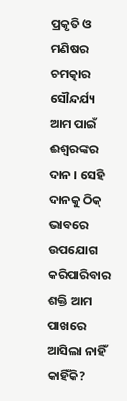ପ୍ରକୃତି ଓ ମଣିଷର ଚମତ୍କାର ସୌନ୍ଦର୍ଯ୍ୟ ଆମ ପାଇଁ ଈଶ୍ୱରଙ୍କର ଦାନ । ସେହି ଦାନକୁ ଠିକ୍ ଭାବରେ ଉପଯୋଗ କରିପାରିବାର ଶକ୍ତି ଆମ ପାଖରେ ଆସିଲା ନାହିଁ କାହିଁକି?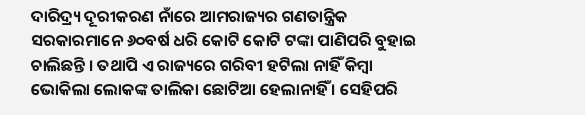ଦାରିଦ୍ର୍ୟ ଦୂରୀକରଣ ନାଁରେ ଆମରାଜ୍ୟର ଗଣତାନ୍ତ୍ରିକ ସରକାରମାନେ ୬୦ବର୍ଷ ଧରି କୋଟି କୋଟି ଟଙ୍କା ପାଣିପରି ବୁହାଇ ଚାଲିଛନ୍ତି । ତଥାପି ଏ ରାଜ୍ୟରେ ଗରିବୀ ହଟିଲା ନାହିଁ କିମ୍ବା ଭୋକିଲା ଲୋକଙ୍କ ତାଲିକା ଛୋଟିଆ ହେଲାନାହିଁ । ସେହିପରି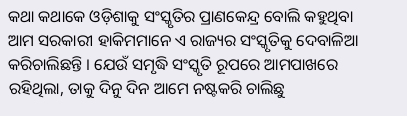କଥା କଥାକେ ଓଡ଼ିଶାକୁ ସଂସ୍କୃତିର ପ୍ରାଣକେନ୍ଦ୍ର ବୋଲି କହୁଥିବା ଆମ ସରକାରୀ ହାକିମମାନେ ଏ ରାଜ୍ୟର ସଂସ୍କୃତିକୁ ଦେବାଳିଆ କରିଚାଲିଛନ୍ତି । ଯେଉଁ ସମୃଦ୍ଧି ସଂସ୍କୃତି ରୂପରେ ଆମପାଖରେ ରହିଥିଲା, ତାକୁ ଦିନୁ ଦିନ ଆମେ ନଷ୍ଟକରି ଚାଲିଛୁ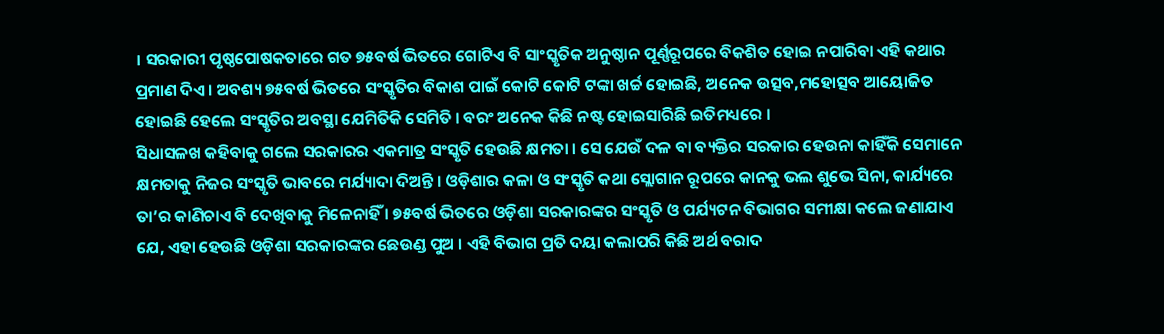। ସରକାରୀ ପୃଷ୍ଠପୋଷକତାରେ ଗତ ୭୫ବର୍ଷ ଭିତରେ ଗୋଟିଏ ବି ସାଂସ୍କୃତିକ ଅନୁଷ୍ଠାନ ପୂର୍ଣ୍ଣରୂପରେ ବିକଶିତ ହୋଇ ନପାରିବା ଏହି କଥାର ପ୍ରମାଣ ଦିଏ । ଅବଶ୍ୟ ୭୫ବର୍ଷ ଭିତରେ ସଂସ୍କୃତିର ବିକାଶ ପାଇଁ କୋଟି କୋଟି ଟଙ୍କା ଖର୍ଚ୍ଚ ହୋଇଛି, ଅନେକ ଉତ୍ସବ,ମହୋତ୍ସବ ଆୟୋଜିତ ହୋଇଛି ହେଲେ ସଂସ୍କୃତିର ଅବସ୍ଥା ଯେମିତିକି ସେମିତି । ବରଂ ଅନେକ କିଛି ନଷ୍ଟ ହୋଇସାରିଛି ଇତିମଧ୍ୟରେ ।
ସିଧାସଳଖ କହିବାକୁ ଗଲେ ସରକାରର ଏକମାତ୍ର ସଂସ୍କୃତି ହେଉଛି କ୍ଷମତା । ସେ ଯେଉଁ ଦଳ ବା ବ୍ୟକ୍ତିର ସରକାର ହେଉନା କାହିଁକି ସେମାନେ କ୍ଷମତାକୁ ନିଜର ସଂସ୍କୃତି ଭାବରେ ମର୍ଯ୍ୟାଦା ଦିଅନ୍ତି । ଓଡ଼ିଶାର କଳା ଓ ସଂସ୍କୃତି କଥା ସ୍ଲୋଗାନ ରୂପରେ କାନକୁ ଭଲ ଶୁଭେ ସିନା, କାର୍ଯ୍ୟରେ ତା’ର କାଣିଚାଏ ବି ଦେଖିବାକୁ ମିଳେନାହିଁ । ୭୫ବର୍ଷ ଭିତରେ ଓଡ଼ିଶା ସରକାରଙ୍କର ସଂସ୍କୃତି ଓ ପର୍ଯ୍ୟଟନ ବିଭାଗର ସମୀକ୍ଷା କଲେ ଜଣାଯାଏ ଯେ, ଏହା ହେଉଛି ଓଡ଼ିଶା ସରକାରଙ୍କର ଛେଉଣ୍ଡ ପୁଅ । ଏହି ବିଭାଗ ପ୍ରତି ଦୟା କଲାପରି କିଛି ଅର୍ଥ ବରାଦ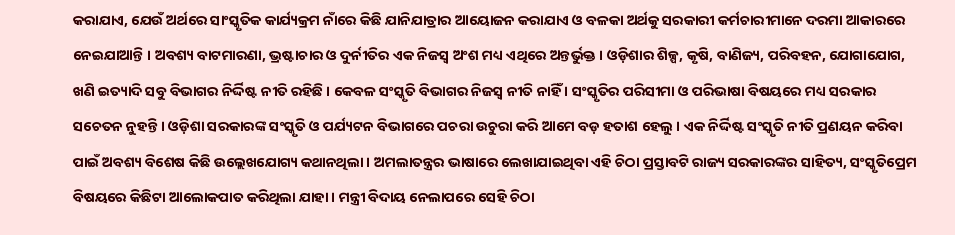କରାଯାଏ, ଯେଉଁ ଅର୍ଥରେ ସାଂସ୍କୃତିକ କାର୍ଯ୍ୟକ୍ରମ ନାଁରେ କିଛି ଯାନିଯାତ୍ରାର ଆୟୋଜନ କରାଯାଏ ଓ ବଳକା ଅର୍ଥକୁ ସରକାରୀ କର୍ମଚାରୀମାନେ ଦରମା ଆକାରରେ ନେଇଯାଆନ୍ତି । ଅବଶ୍ୟ ବାଟମାରଣା, ଭ୍ରଷ୍ଟାଚାର ଓ ଦୁର୍ନୀତିର ଏକ ନିଜସ୍ୱ ଅଂଶ ମଧ୍ୟ ଏଥିରେ ଅନ୍ତର୍ଭୁକ୍ତ । ଓଡ଼ିଶାର ଶିଳ୍ପ, କୃଷି, ବାଣିଜ୍ୟ, ପରିବହନ, ଯୋଗାଯୋଗ, ଖଣି ଇତ୍ୟାଦି ସବୁ ବିଭାଗର ନିର୍ଦ୍ଦିଷ୍ଟ ନୀତି ରହିଛି । କେବଳ ସଂସ୍କୃତି ବିଭାଗର ନିଜସ୍ୱ ନୀତି ନାହିଁ । ସଂସ୍କୃତିର ପରିସୀମା ଓ ପରିଭାଷା ବିଷୟରେ ମଧ୍ୟ ସରକାର ସଚେତନ ନୁହନ୍ତି । ଓଡ଼ିଶା ସରକାରଙ୍କ ସଂସ୍କୃତି ଓ ପର୍ଯ୍ୟଟନ ବିଭାଗରେ ପଚରା ଉଚୁରା କରି ଆମେ ବଡ଼ ହତାଶ ହେଲୁ । ଏକ ନିର୍ଦ୍ଦିଷ୍ଟ ସଂସ୍କୃତି ନୀତି ପ୍ରଣୟନ କରିବା ପାଇଁ ଅବଶ୍ୟ ବିଶେଷ କିଛି ଉଲ୍ଲେଖଯୋଗ୍ୟ କଥାନଥିଲା । ଅମଲାତନ୍ତ୍ରର ଭାଷାରେ ଲେଖାଯାଇଥିବା ଏହି ଚିଠା ପ୍ରସ୍ତାବଟି ରାଜ୍ୟ ସରକାରଙ୍କର ସାହିତ୍ୟ, ସଂସ୍କୃତିପ୍ରେମ ବିଷୟରେ କିଛିଟା ଆଲୋକପାତ କରିଥିଲା ଯାହା । ମନ୍ତ୍ରୀ ବିଦାୟ ନେଲାପରେ ସେହି ଚିଠା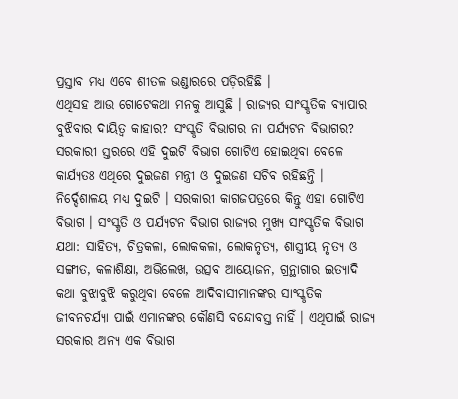ପ୍ରସ୍ତାବ ମଧ୍ୟ ଏବେ ଶୀତଳ ଭଣ୍ଡାରରେ ପଡ଼ିରହିଛି ।
ଏଥିସହ ଆଉ ଗୋଟେକଥା ମନକୁ ଆସୁଛି । ରାଜ୍ୟର ସାଂସ୍କୃତିକ ବ୍ୟାପାର ବୁଝିବାର ଦାୟିତ୍ୱ କାହାର? ସଂସ୍କୃତି ବିଭାଗର ନା ପର୍ଯ୍ୟଟନ ବିଭାଗର? ସରକାରୀ ସ୍ତରରେ ଏହି ଦୁଇଟି ବିଭାଗ ଗୋଟିଏ ହୋଇଥିବା ବେଳେ କାର୍ଯ୍ୟତଃ ଏଥିରେ ଦୁଇଜଣ ମନ୍ତ୍ରୀ ଓ ଦୁଇଜଣ ସଚିବ ରହିଛନ୍ତି । ନିର୍ଦ୍ଦେଶାଳୟ ମଧ୍ୟ ଦୁଇଟି । ସରକାରୀ କାଗଜପତ୍ରରେ କିନ୍ତୁ ଏହା ଗୋଟିଏ ବିଭାଗ । ସଂସ୍କୃତି ଓ ପର୍ଯ୍ୟଟନ ବିଭାଗ ରାଜ୍ୟର ମୁଖ୍ୟ ସାଂସ୍କୃତିକ ବିଭାଗ ଯଥା: ସାହିତ୍ୟ, ଚିତ୍ରକଳା, ଲୋକକଳା, ଲୋକନୃତ୍ୟ, ଶାସ୍ତ୍ରୀୟ ନୃତ୍ୟ ଓ ସଙ୍ଗୀତ, କଳାଶିକ୍ଷା, ଅଭିଲେଖ, ଉତ୍ସବ ଆୟୋଜନ, ଗ୍ରନ୍ଥାଗାର ଇତ୍ୟାଦି କଥା ବୁଝାବୁଝି କରୁଥିବା ବେଳେ ଆଦିବାସୀମାନଙ୍କର ସାଂସ୍କୃତିକ ଜୀବନଚର୍ଯ୍ୟା ପାଇଁ ଏମାନଙ୍କର କୌଣସି ବନ୍ଦୋବସ୍ତ ନାହିଁ । ଏଥିପାଇଁ ରାଜ୍ୟ ସରକାର ଅନ୍ୟ ଏକ ବିଭାଗ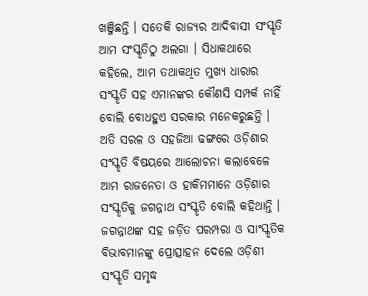ଖଞ୍ଜିଛନ୍ତି । ସତେକି ରାଜ୍ୟର ଆଦିବାସୀ ସଂସ୍କୃତି ଆମ ସଂସ୍କୃତିଠୁ ଅଲଗା । ସିଧାକଥାରେ କହିଲେ, ଆମ ତଥାକଥିତ ମୁଖ୍ୟ ଧାରାର ସଂସ୍କୃତି ସହ ଏମାନଙ୍କର କୌଣସି ସମ୍ପର୍କ ନାହିଁ ବୋଲି ବୋଧହୁଏ ସରକାର ମନେକରୁଛନ୍ତି ।
ଅତି ସରଳ ଓ ସହଜିଆ ଢଙ୍ଗରେ ଓଡ଼ିଶାର ସଂସ୍କୃତି ବିଷୟରେ ଆଲୋଚନା କଲାବେଳେ ଆମ ରାଜନେତା ଓ ହାକିମମାନେ ଓଡ଼ିଶାର ସଂସ୍କୃତିକୁ ଜଗନ୍ନାଥ ସଂସ୍କୃତି ବୋଲି କହିଥାନ୍ତି । ଜଗନ୍ନାଥଙ୍କ ସହ ଜଡ଼ିତ ପରମ୍ପରା ଓ ସାଂସ୍କୃତିକ ବିଭାବମାନଙ୍କୁ ପ୍ରୋତ୍ସାହନ ଦେଲେ ଓଡ଼ିଶୀ ସଂସ୍କୃତି ସମୃଦ୍ଧ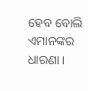ହେବ ବୋଲି ଏମାନଙ୍କର ଧାରଣା ।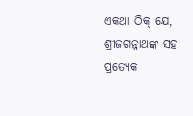ଏକଥା ଠିକ୍ ଯେ, ଶ୍ରୀଜଗନ୍ନାଥଙ୍କ ସହ ପ୍ରତ୍ୟେକ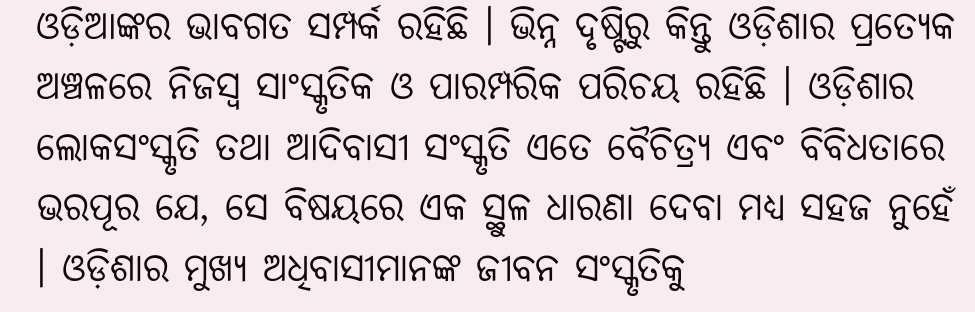ଓଡ଼ିଆଙ୍କର ଭାବଗତ ସମ୍ପର୍କ ରହିଛି । ଭିନ୍ନ ଦୃଷ୍ଟିରୁ କିନ୍ତୁ ଓଡ଼ିଶାର ପ୍ରତ୍ୟେକ ଅଞ୍ଚଳରେ ନିଜସ୍ୱ ସାଂସ୍କୃତିକ ଓ ପାରମ୍ପରିକ ପରିଚୟ ରହିଛି । ଓଡ଼ିଶାର ଲୋକସଂସ୍କୃତି ତଥା ଆଦିବାସୀ ସଂସ୍କୃତି ଏତେ ବୈଚିତ୍ର୍ୟ ଏବଂ ବିବିଧତାରେ ଭରପୂର ଯେ, ସେ ବିଷୟରେ ଏକ ସ୍ଥୁଳ ଧାରଣା ଦେବା ମଧ୍ୟ ସହଜ ନୁହେଁ । ଓଡ଼ିଶାର ମୁଖ୍ୟ ଅଧିବାସୀମାନଙ୍କ ଜୀବନ ସଂସ୍କୃତିକୁ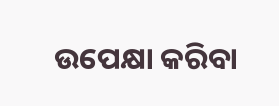ଉପେକ୍ଷା କରିବା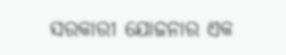ସରକାରୀ ଯୋଜନାର ଏକ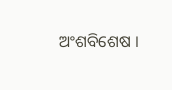ଅଂଶବିଶେଷ ।